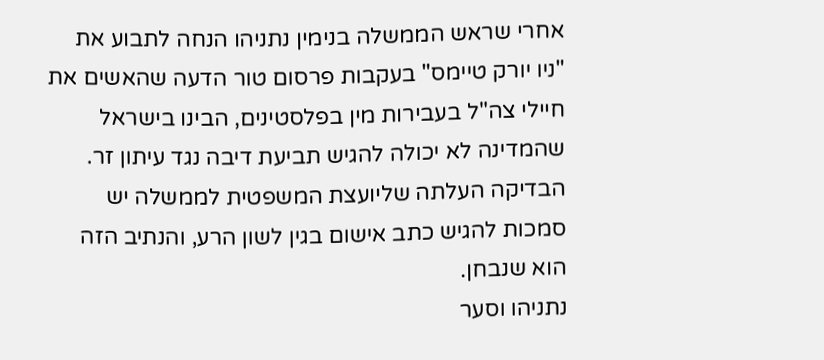אחרי שראש הממשלה בנימין נתניהו הנחה לתבוע את "ניו יורק טיימס" בעקבות פרסום טור הדעה שהאשים את חיילי צה"ל בעבירות מין בפלסטינים, הבינו בישראל שהמדינה לא יכולה להגיש תביעת דיבה נגד עיתון זר. הבדיקה העלתה שליועצת המשפטית לממשלה יש סמכות להגיש כתב אישום בגין לשון הרע, והנתיב הזה הוא שנבחן.
נתניהו וסער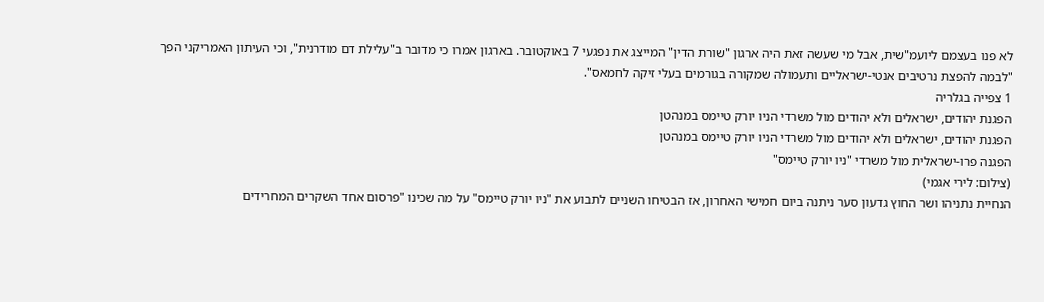לא פנו בעצמם ליועמ"שית, אבל מי שעשה זאת היה ארגון "שורת הדין" המייצג את נפגעי 7 באוקטובר. בארגון אמרו כי מדובר ב"עלילת דם מודרנית", וכי העיתון האמריקני הפך "לבמה להפצת נרטיבים אנטי-ישראליים ותעמולה שמקורה בגורמים בעלי זיקה לחמאס".
1 צפייה בגלריה
הפגנת יהודים, ישראלים ולא יהודים מול משרדי הניו יורק טיימס במנהטן
הפגנת יהודים, ישראלים ולא יהודים מול משרדי הניו יורק טיימס במנהטן
הפגנה פרו-ישראלית מול משרדי "ניו יורק טיימס"
(צילום: לירי אגמי)
הנחיית נתניהו ושר החוץ גדעון סער ניתנה ביום חמישי האחרון, אז הבטיחו השניים לתבוע את "ניו יורק טיימס" על מה שכינו "פרסום אחד השקרים המחרידים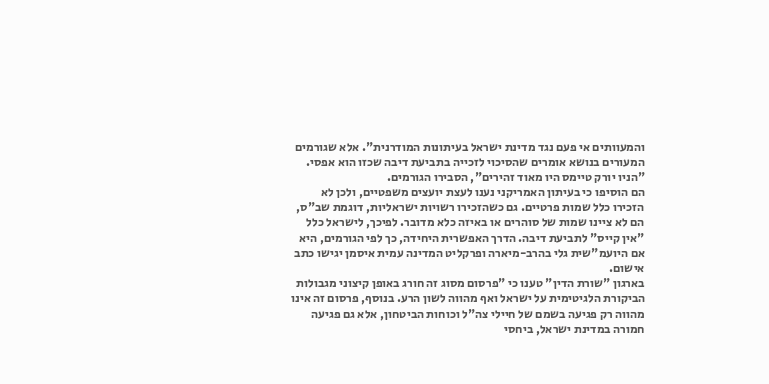והמעוותים אי פעם נגד מדינת ישראל בעיתונות המודרנית". אלא שגורמים המעורים בנושא אומרים שהסיכוי לזכייה בתביעת דיבה שכזו הוא אפסי. "הניו יורק טיימס היו מאוד זהירים", הסבירו הגורמים.
הם הוסיפו כי בעיתון האמריקני נענו לעצת יועצים משפטיים, ולכן לא הזכירו כלל שמות פרטיים. גם כשהזכירו רשויות ישראליות, דוגמת שב"ס, הם לא ציינו שמות של סוהרים או באיזה כלא מדובר. לפיכך, לישראל כלל "אין קייס" לתביעת דיבה. הדרך האפשרית היחידה, כך לפי הגורמים, היא אם היועמ"שית גלי בהרב-מיארה ופרקליט המדינה עמית איסמן יגישו כתב אישום.
בארגון "שורת הדין" טענו כי "פרסום מסוג זה חורג באופן קיצוני מגבולות הביקורת הלגיטימית על ישראל ואף מהווה לשון הרע. בנוסף, פרסום זה אינו מהווה רק פגיעה בשמם של חיילי צה"ל וכוחות הביטחון, אלא גם פגיעה חמורה במדינת ישראל, ביחסי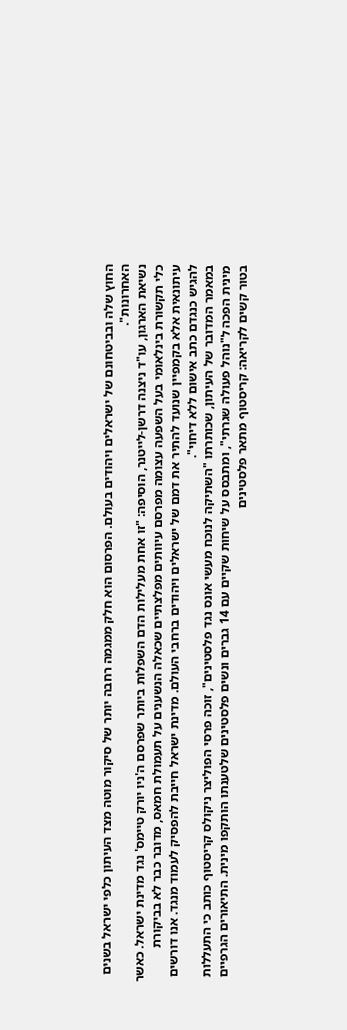החוץ שלה ובביטחונם של ישראלים ויהודים בעולם. הפרסום הוא חלק ממגמה רחבה יותר של סיקור מוטה מצד העיתון כלפי ישראל בשנים האחרונות".
נשיאת הארגון, עו"ד ניצנה דרשן-לייטנר, הוסיפה: "זו אחת מעלילות הדם השפלות ביותר שפרסם ה'ניו יורק טיימס' נגד מדינת ישראל. כאשר כלי תקשורת בינלאומי בעל השפעה עצומה מפרסם עיוותים מפלצתיים שכאלה הנשענים על תעמולת חמאס, מדובר כבר לא בביקורת עיתונאית אלא בקמפיין שנועד להתיר את דמם של ישראלים ויהודים ברחבי העולם. מדינת ישראל חייבת להפסיק לעמוד מנגד. אנו דורשים להגיש כנגדם כתב אישום ללא דיחוי".
במאמר המדובר של העיתון, שכותרתו "השתיקה לנוכח מעשי אונס נגד פלסטינים", זוכה פרסי הפוליצר ניקולס קריסטוף כותב כי התעללות מינית הפכה ל"נוהל פעולה שגרתי", ומתבסס על שיחות שקיים עם 14 גברים ונשים פלסטינים שלטענתו הותקפו מינית. התיאורים הגרפיים בטור קשים לקריאה: קריסטוף מתאר פלסטינים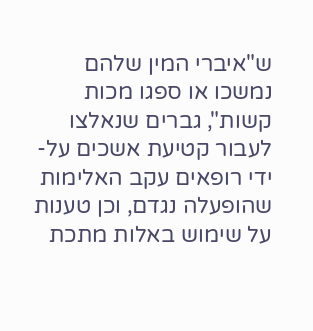ש"איברי המין שלהם נמשכו או ספגו מכות קשות", גברים שנאלצו לעבור קטיעת אשכים על-ידי רופאים עקב האלימות שהופעלה נגדם, וכן טענות על שימוש באלות מתכת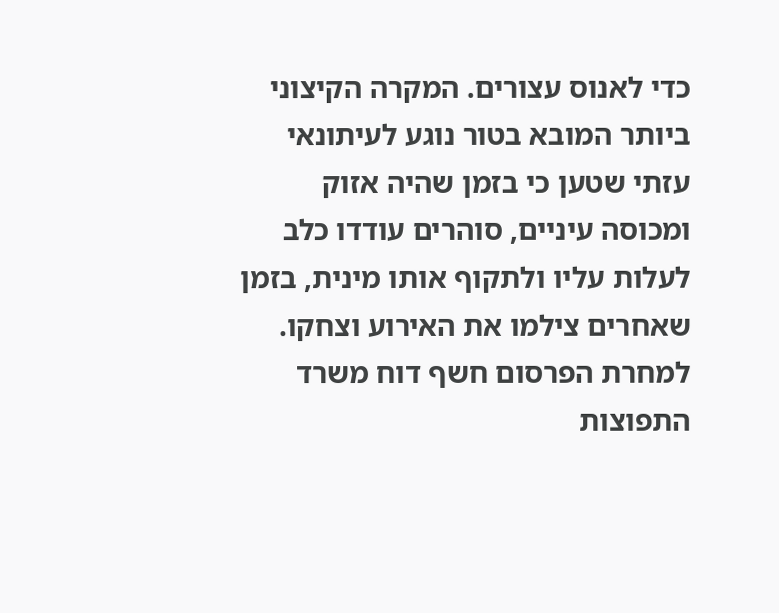כדי לאנוס עצורים. המקרה הקיצוני ביותר המובא בטור נוגע לעיתונאי עזתי שטען כי בזמן שהיה אזוק ומכוסה עיניים, סוהרים עודדו כלב לעלות עליו ולתקוף אותו מינית, בזמן שאחרים צילמו את האירוע וצחקו.
למחרת הפרסום חשף דוח משרד התפוצות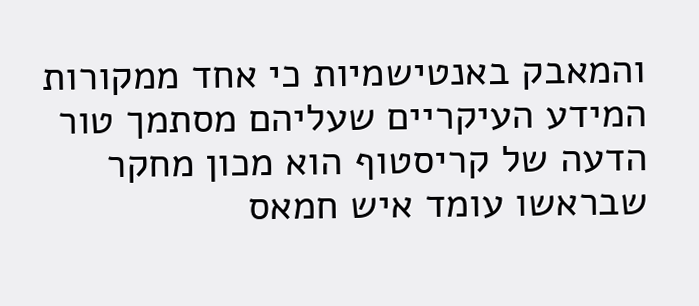והמאבק באנטישמיות כי אחד ממקורות המידע העיקריים שעליהם מסתמך טור הדעה של קריסטוף הוא מכון מחקר שבראשו עומד איש חמאס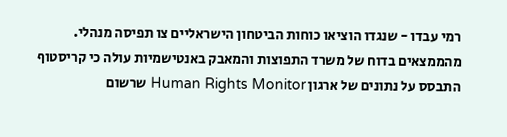רמי עבדו - שנגדו הוציאו כוחות הביטחון הישראליים צו תפיסה מנהלי.
מהממצאים בדוח של משרד התפוצות והמאבק באנטישמיות עולה כי קריסטוף התבסס על נתונים של ארגון Human Rights Monitor שרשום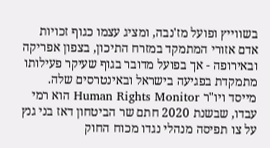בשווייץ ופועל מז'נבה, ומציג עצמו כגוף זכויות אדם אזורי המתמקד במזרח התיכון, בצפון אפריקה ובאירופה - אך בפועל מדובר בגוף שעיקר פעילותו מתמקדת בפגיעה בישראל ובאינטרסים שלה.
מייסד ויו"ר Human Rights Monitor הוא רמי עבדו, שבשנת 2020 חתם שר הביטחון דאז בני גנץ על צו תפיסה מנהלי נגדו מכוח החוק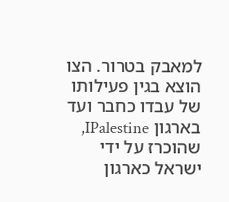למאבק בטרור. הצו הוצא בגין פעילותו של עבדו כחבר ועד בארגון IPalestine, שהוכרז על ידי ישראל כארגון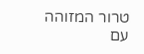טרור המזוהה עם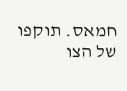חמאס. תוקפו של הצו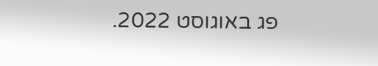פג באוגוסט 2022.